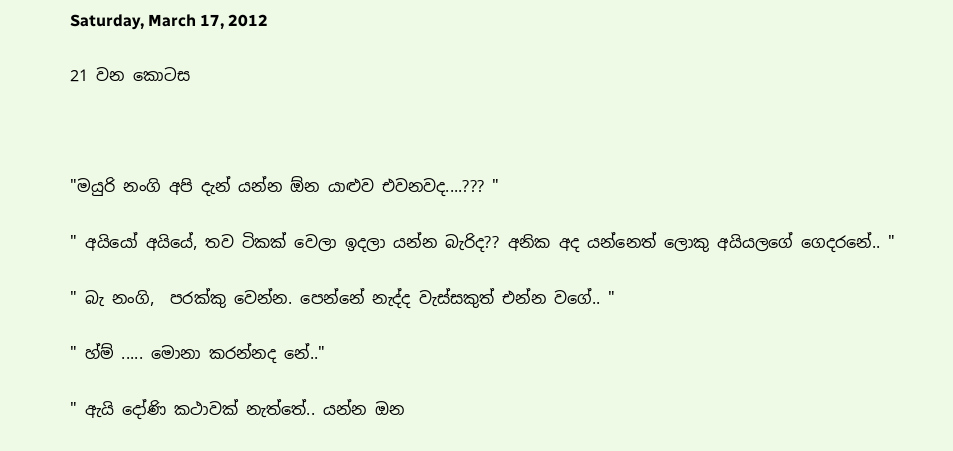Saturday, March 17, 2012

21 වන කොටස



"මයුරි නංගි අපි දැන් යන්න ඕන යාළුව එවනවද....??? "

" අයියෝ අයියේ, තව ටිකක් වෙලා ඉදලා යන්න බැරිද?? අනික අද යන්නෙත් ලොකු අයියලගේ ගෙදරනේ.. "

" බැ නංගි,  පරක්කු වෙන්න. පෙන්නේ නැද්ද වැස්සකුත් එන්න වගේ.. "

" හ්ම් ..... මොනා කරන්නද නේ.."

" ඇයි දෝණි කථාවක් නැත්තේ.. යන්න ඔන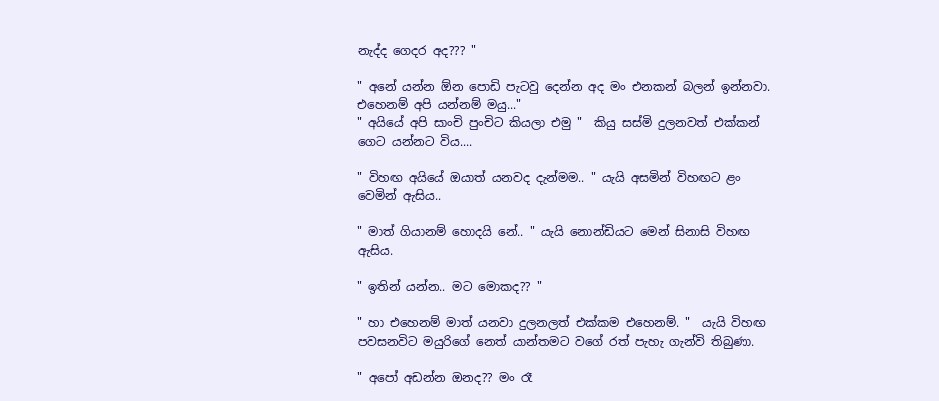නැද්ද ගෙදර අද??? "

" අනේ යන්න ඕන පොඩි පැටවු දෙන්න අද මං එනකන් බලන් ඉන්නවා. එහෙනම් අපි යන්නම් මයු..."
" අයියේ අපි සාංචි පුංචිට කියලා එමු "  කියු සස්මි දුලනවත් එක්කන් ගෙට යන්නට විය....

" විහඟ අයියේ ඔයාත් යනවද දැන්මම.. " යැයි අසමින් විහඟට ළං වෙමින් ඇසිය..

" මාත් ගියානම් හොදයි නේ.. " යැයි නොන්ඩියට මෙන් සිනාසි විහඟ ඇසිය.

" ඉතින් යන්න.. මට මොකද?? "

" හා එහෙනම් මාත් යනවා දුලනලත් එක්කම එහෙනම්. "  යැයි විහඟ පවසනවිට මයුරිගේ නෙත් යාන්තමට වගේ රත් පැහැ ගැන්වි තිබුණා.

" අපෝ අඩන්න ඔනද?? මං රෑ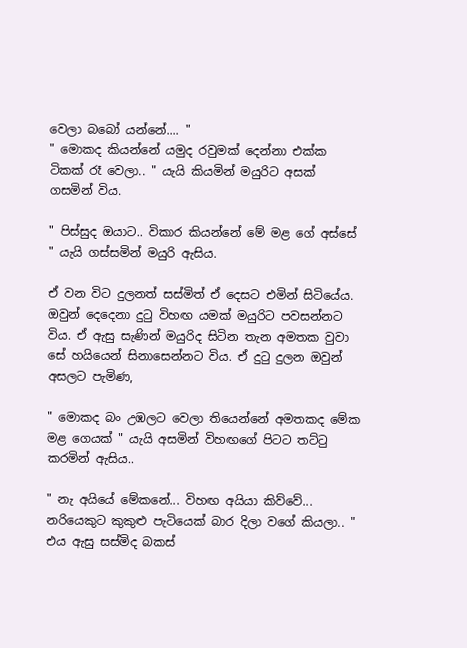වෙලා බබෝ යන්නේ.... "
" මොකද කියන්නේ යමුද රවුමක් දෙන්නා එක්ක ටිකක් රෑ වෙලා.. " යැයි කියමින් මයුරි‍ට අසක් ගසමින් විය.

" පිස්සුද ඔයාට.. විකාර කියන්නේ මේ මළ ගේ අස්සේ " යැයි ගස්සමින් මයුරි ඇසිය.

ඒ වන විට දුලනත් සස්මිත් ඒ දෙසට එමින් සිටියේය. ඔවුන් දෙදෙනා දුටු විහඟ යමක් මයුරිට පවසන්නට විය. ඒ ඇසු සැණින් මයුරිද සිටින තැන අමතක වුවා සේ හයියෙන් සිනාසෙන්නට විය. ඒ දුටු දුලන ඔවුන් අසලට පැමිණ,

" මොකද බං උඹලට වෙලා තියෙන්නේ අමතකද මේක මළ ගෙයක් " යැයි අසමින් විහඟගේ පිටට තට්ටු කරමින් ඇසිය..

" නැ අයියේ මේකනේ... විහඟ අයියා කිව්වේ... නරියෙකුට කුකුළු පැටියෙක් බාර දිලා වගේ කියලා.. " එය ඇසු සස්මිද බකස්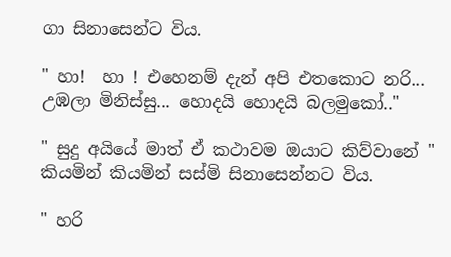ගා සිනාසෙන්ට විය.

" හා!  හා ! එහෙනම් දැන් අපි එතකොට නරි... උඹලා මිනිස්සු... හොදයි හොදයි බලමුකෝ.."

" සුදු අයියේ මාත් ඒ කථාවම ඔයාට කිව්වානේ " කියමින් කියමින් සස්මි සිනාසෙන්නට විය.

" හරි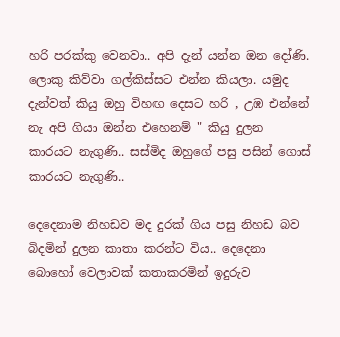හරි පරක්කු වෙනවා.. අපි දැන් යන්න ඔන දෝණි. ලොකු කිව්වා ගල්කිස්සට එන්න කියලා. යමුද දැන්වත් කියු ඔහු විහඟ දෙසට හරි , උඹ එන්නේ නැ අපි ගියා ඔන්න එහෙනම් " කියු දුලන කාරයට නැගුණි.. සස්මිද ඔහුගේ පසු පසින් ගොස් කාරයට නැගුණි..

දෙදෙනාම නිහඩව මද දුරක් ගිය පසු නිහඩ බව බිදමින් දුලන කාතා කරන්ට විය.. දෙදෙනා බොහෝ වෙලාවක් කතාකරමින් ඉදුරුව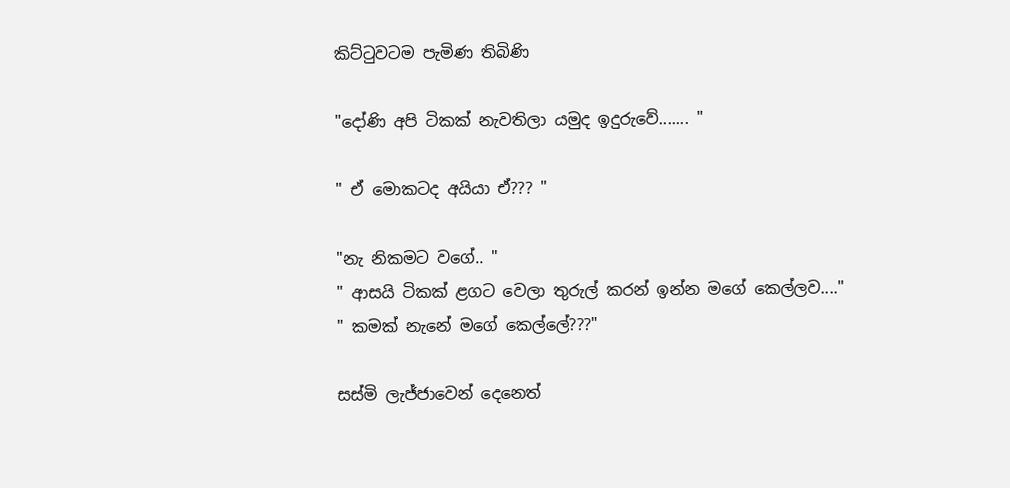කිට්ටුවටම පැමිණ තිබිණි

"දෝණි අපි ටිකක් නැවතිලා යමුද ඉදුරුවේ....... "

" ඒ මොකටද අයියා ඒ??? "

"නැ නිකමට වගේ.. "
" ආසයි ටිකක් ළගට වෙලා තුරුල් කරන් ඉන්න මගේ කෙල්ලව...."
" කමක් නැ‍නේ මගේ කෙල්ලේ???"

සස්මි ලැජ්ජාවෙන් දෙනෙත්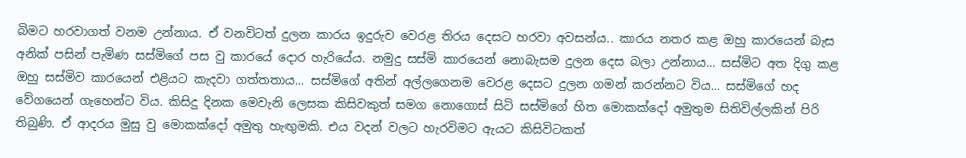බිමට හරවාගත් වනම උන්නාය. ඒ වනවිටත් දුලන කාරය ඉදුරුව වෙරළ තිරය දෙසට හරවා අවසන්ය.. කාරය නතර කළ ඔහු කාරයෙන් බැස අනික් පසින් පැමිණ සස්මිගේ පස වු කාරයේ දොර හැරියේය. නමුදු සස්මි කාරයෙන් නොබැසම දුලන දෙස බලා උන්නාය... සස්මිට අත දිගු කළ ඔහු සස්මිව කාරයෙන් එළියට කැදවා ගත්තතාය... සස්මිගේ අතින් අල්ලගෙනම වෙරළ දෙසට දුලන ගමන් කරන්නට විය... සස්මිගේ හද වේගයෙන් ගැහෙන්ට විය. කිසිදු දිනක මෙවැනි ලෙසක කිසිවකුත් සමග නොගොස් සිටි සස්මිගේ හිත මොකක්දෝ අමුතුම සිතිවිල්ලකින් පිරි තිබුණි. ඒ ආදරය මුසු වු මොකක්දෝ අමුතු හැඟුමකි. එය වදන් වලට හැරවිමට ඇයට කිසිවිටකත්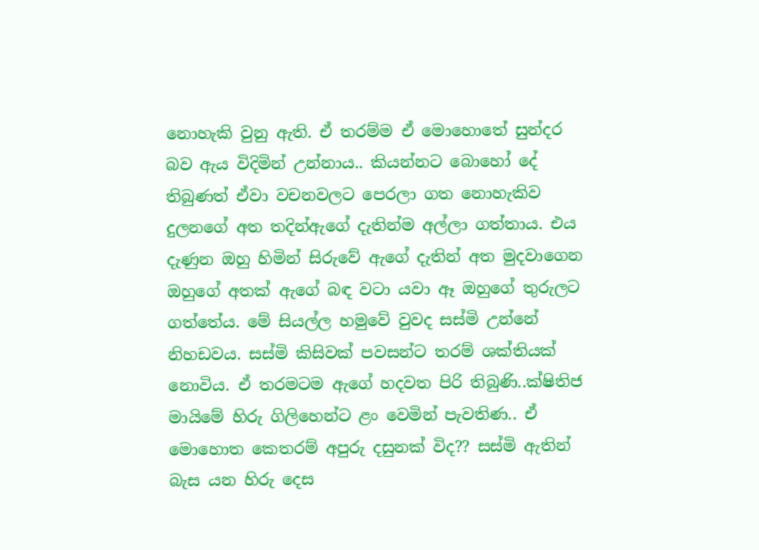නොහැකි වුනු ඇති. ඒ තරම්ම ඒ මොහොතේ සුන්දර බව ඇය විදිමින් උන්නාය.. කියන්නට බොහෝ දේ තිබුණත් ඒවා වචනවලට පෙරලා ගත නොහැකිව දුලනගේ අත තදින්ඇගේ දැතින්ම අල්ලා ගත්තාය. එය දැණුන ඔහු හිමින් සිරුවේ ඇගේ දැතින් අත මුදවාගෙන ඔහුගේ අතක් ඇගේ බඳ වටා යවා ඈ ඔහුගේ තුරුලට ගත්තේය. මේ සියල්ල හමුවේ වුවද සස්මි උන්නේ නිහඩවය. සස්මි කිසිවක් පවසන්ට තරම් ශක්තියක් නොවිය. ඒ තරමටම ඇගේ හදවත පිරි තිබුණි..ක්ෂිතිජ මායිමේ හිරු ගිලිහෙන්ට ළං වෙමින් පැවතිණ.. ඒ මොහොත කෙතරම් අපුරු දසුනක් විද?? සස්මි ඇතින් බැස යන හිරු දෙස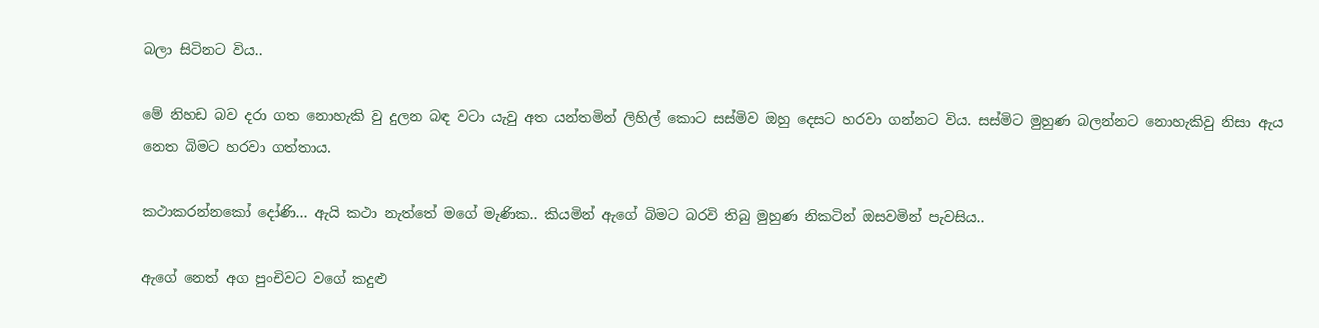බලා සිටිනට විය..

මේ නිහඩ බව දරා ගත නොහැකි වු දුලන බඳ වටා යැවු අත යන්තමින් ලිහිල් කොට සස්මිව ඔහු දෙසට හරවා ගන්නට විය. සස්මිට මුහුණ බලන්නට නොහැකිවු නිසා ඇය නෙත බිමට හරවා ගත්තාය.

කථාකරන්නකෝ දෝණි... ඇයි කථා නැත්තේ මගේ මැණික.. කියමින් ඇගේ බිමට බරවි තිබු මුහුණ නිකටින් ඔසවමින් පැවසිය..

ඇගේ නෙත් අග පුංචිවට වගේ කදුළු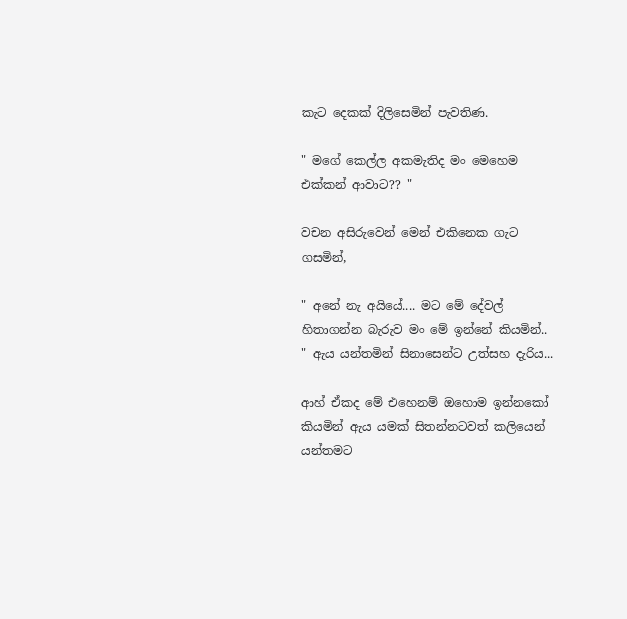කැට දෙකක් දිලිසෙමින් පැවතිණ.

" මගේ කෙල්ල අකමැතිද මං මෙහෙම එක්කන් ආවාට?? "

වචන අසිරුවෙන් මෙන් එකිනෙක ගැට ගසමින්,

" අනේ නැ අයියේ.... මට මේ දේවල් හිතාගන්න බැරුව මං මේ ඉන්නේ කියමින්.. " ඇය යන්තමින් සිනාසෙන්ට උත්සහ දැරිය...

ආහ් ඒකද මේ එහෙනම් ඔහොම ඉන්නකෝ කියමින් ඇය යමක් සිතන්නටවත් කලියෙන් යන්තමට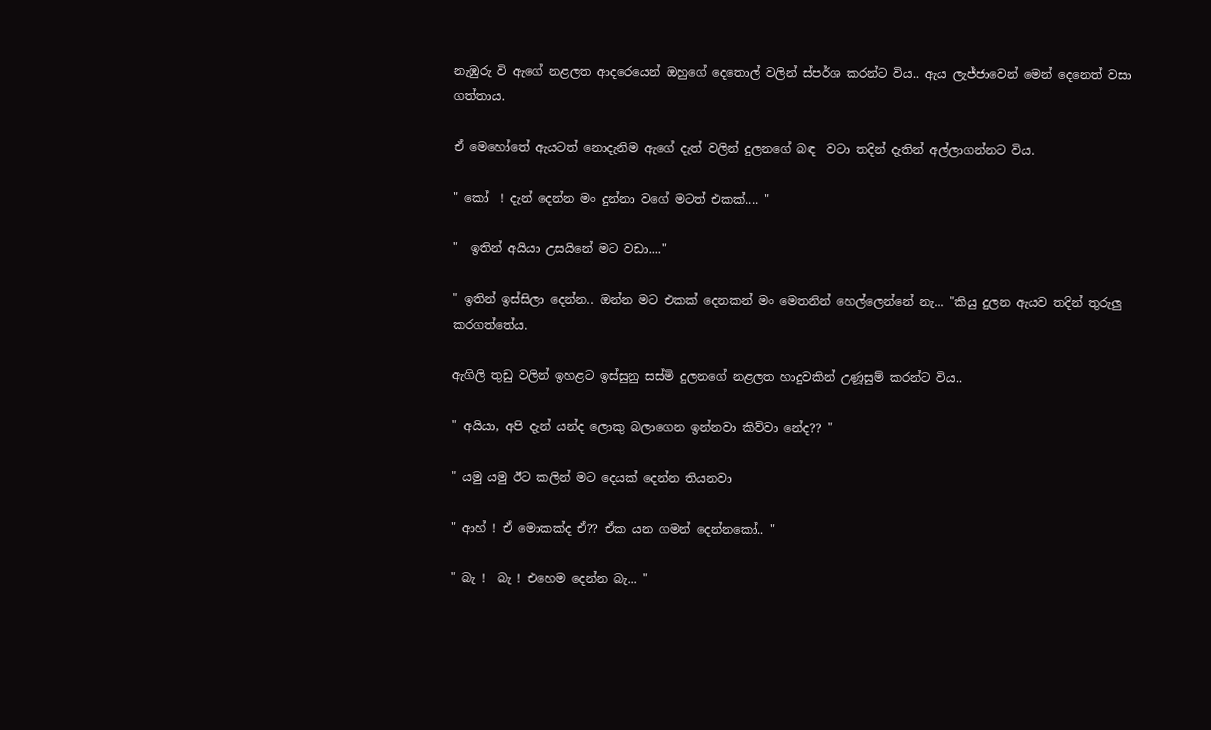නැඹුරු වි ඇගේ නළලත ආදරෙයෙන් ඔහු‍ගේ දෙතොල් වලින් ස්පර්ශ කරන්ට විය.. ඇය ලැජ්ජාවෙන් මෙන් දෙනෙත් වසා ගත්තාය.

ඒ මෙහෝතේ ඇයටත් නොදැනිම ඇගේ දැත් වලින් දුලනගේ බඳ  වටා තදින් දැතින් අල්ලාගන්නට විය.

" කෝ  ! දැන් දෙන්න මං දුන්නා වගේ මටත් එකක්.... "

"  ඉතින් අයියා උසයිනේ මට වඩා...."

" ඉතින් ඉස්සිලා දෙන්න.. ඔන්න මට එකක් දෙනකන් මං මෙතනින් හෙල්ලෙන්නේ නැ... "කියු දුලන ඇයව තදින් තුරුලු කරගත්තේය.

ඇගිලි තුඩු වලින් ඉහළට ඉස්සුනු සස්මි දුලනගේ නළලත හාදුවකින් උණූසුම් කරන්ට විය..

" අයියා, අපි දැන් යන්ද ලොකු බලාගෙන ඉන්නවා කිව්වා නේද?? "

" යමු යමු ඊට කලින් මට දෙයක් දෙන්න තියනවා

" ආහ් ! ඒ මොකක්ද ඒ?? ඒක යන ගමන් දෙන්නකෝ.. "

" බැ !  බැ ! එහෙම දෙන්න බැ... "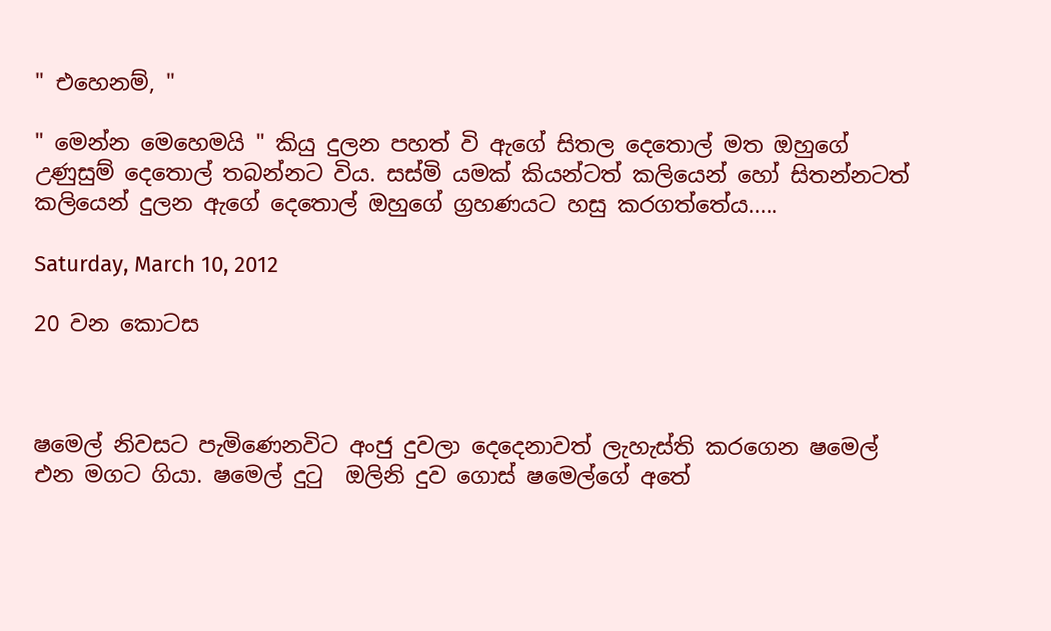" එහෙනම්, "

" මෙන්න මෙහෙමයි " කියු දුලන පහත් වි ඇගේ සිතල දෙතොල් මත ඔහුගේ උණුසුම් දෙතොල් තබන්නට විය. සස්මි යමක් කියන්ටත් කලියෙන් හෝ සිතන්නටත් කලියෙන් දුලන ඇගේ දෙතොල් ඔහුගේ ග්‍රහණයට හසු කරගත්තේය.....

Saturday, March 10, 2012

20 වන කොටස



ෂමෙල් නිවසට පැමිණෙනවිට අංජු දුවලා දෙදෙනාවත් ලැහැස්ති කරගෙන ෂමෙල් එන මගට ගියා. ෂමෙල් දුටු  ඔලිනි දුව ගොස් ෂමෙල්ගේ අතේ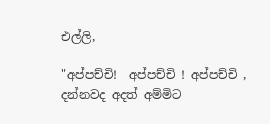එල්ලි,

"අප්පච්චි!  අප්පච්චි ! අප්පච්චි , දන්නවද අදත් අම්මිට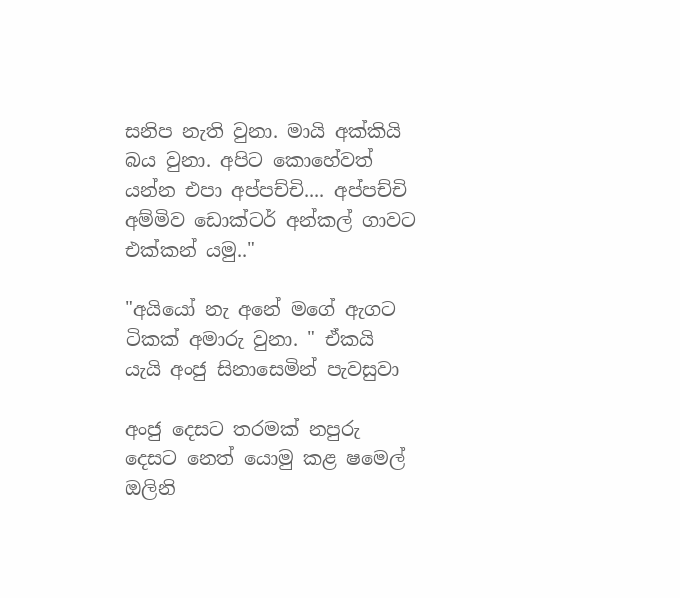සනිප නැති වුනා. මායි අක්කියි බය වුනා. අපිට කොහේවත් යන්න එපා අප්පච්චි.... අප්පච්චි අම්මිව ඩොක්ටර් අන්කල් ගාවට එක්කන් යමු.."

"අ‍යියෝ නැ අනේ මගේ ඇගට ටිකක් අමාරු වුනා. " ඒකයි යැයි අංජු සිනාසෙමින් පැවසුවා

අංජු දෙසට තරමක් නපුරු දෙසට නෙත් යොමු කළ ෂමෙල් ඔලිනි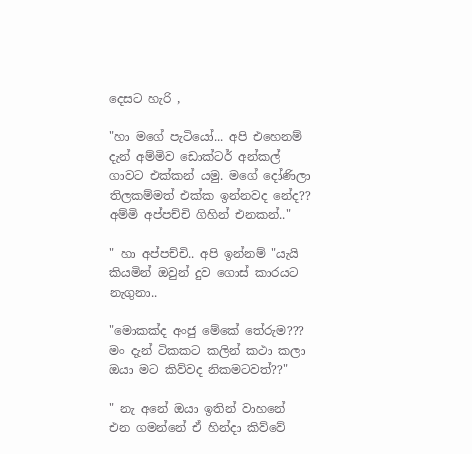දෙසට හැරි ,

"හා මගේ පැටියෝ... අපි එහෙනම් දැන් අම්මිව ඩොක්ටර් අන්කල් ගාවට එක්කන් යමු. මගේ දෝණිලා තිලකම්මත් එක්ක ඉන්නවද නේද?? අම්මි අප්පච්චි ගිහින් එනකන්.."

" හා අප්පච්චි.. අපි ඉන්නම් "යැයි කියමින් ඔවුන් දුව ගොස් කාරයට නැගුනා..

"මොකක්ද අංජු මේකේ තේරුම??? මං දැන් ටිකකට කලින් කථා කලා ඔයා මට කිව්වද නිකමටවත්??"

" නැ අනේ ඔයා ඉතින් වාහනේ එන ගමන්නේ ඒ හින්දා කිව්වේ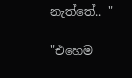නැත්තේ.. "

"එහෙම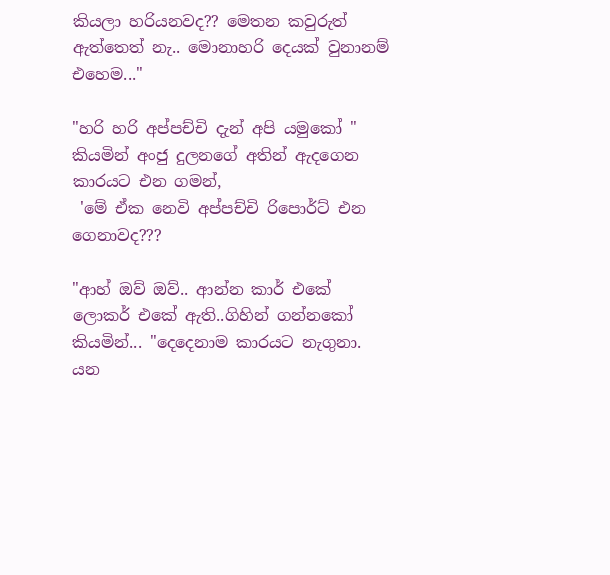කියලා හරියනවද?? මෙතන කවුරුත් ඇත්තෙත් නැ.. මොනාහරි දෙයක් වුනානම් එහෙම..."

"හරි හරි අප්පච්චි දැන් අපි යමුකෝ " කියමින් අංජු දුලනගේ අතින් ඇදගෙන කාරයට එන ගමන්,
 'මේ ඒක නෙවි අප්පච්චි රිපොර්ට් එන ගෙනාවද???

"ආහ් ඔව් ඔව්.. ආන්න කාර් එකේ ලොකර් එකේ ඇති..ගිහින් ගන්නකෝ කියමින්... "දෙදෙනාම කාරයට නැගුනා. යන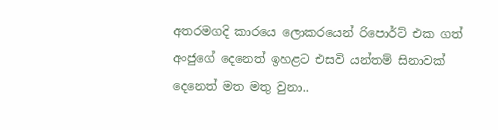අතරමගදි කාරයෙ ලොකරයෙන් රිපොර්ට් එක ගත් අංජුගේ දෙනෙත් ඉහළට එසවි යන්තම් සිනාවක් දෙනෙත් මත මතු වුනා..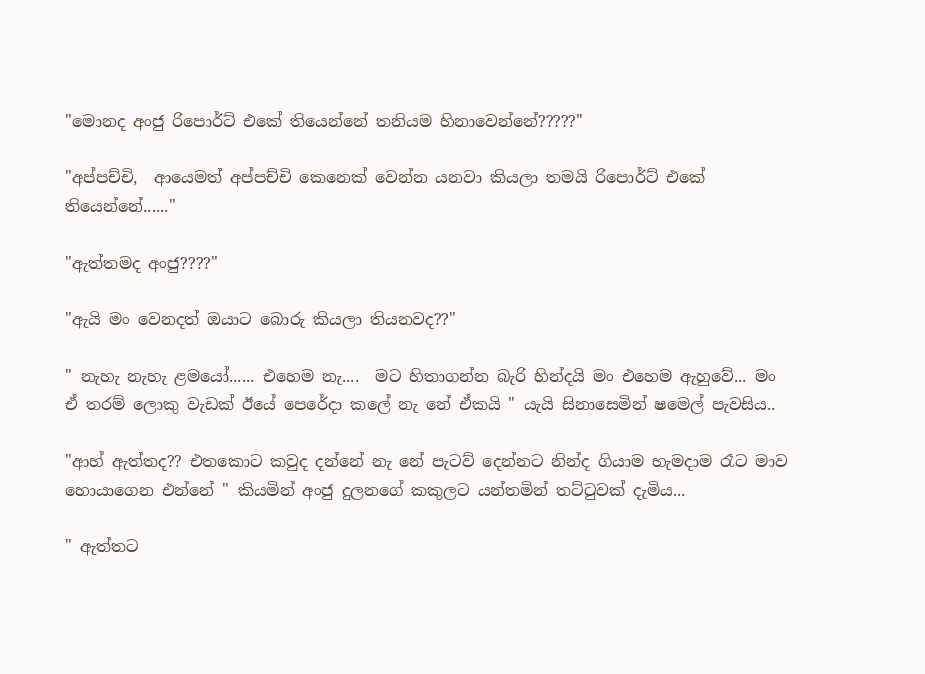"මොනද අංජු රිපොර්ට් එකේ තියෙන්නේ තනියම හිනාවෙන්නේ?????"

"අප්පච්චි,  ආයෙමත් අප්පච්චි කෙනෙක් වෙන්න යනවා කියලා තමයි රිපොර්ට් එකේ තියෙන්නේ......"

"ඇත්තමද අංජු????"

"ඇයි මං වෙනදත් ඔයාට බොරු කියලා තියනවද??"

" නැහැ නැහැ ළමයෝ...... එහෙම නැ....  මට හිතාගන්න බැරි හින්දයි මං එහෙම ඇහුවේ... මං ඒ තරම් ලොකු වැඩක් ඊයේ පෙරේදා කලේ නැ නේ ඒකයි " යැයි සිනාසෙමින් ෂමෙල් පැවසිය..

"ආහ් ඇත්තද?? එතකොට කවුද දන්නේ නැ නේ පැටව් දෙන්නට නින්ද ගියාම හැමදාම රෑට මාව හොයාගෙන එන්නේ " කියමින් අංජු දුල‍නගේ කකුලට යන්තමින් තට්ටුවක් දැමිය...

" ඇත්තට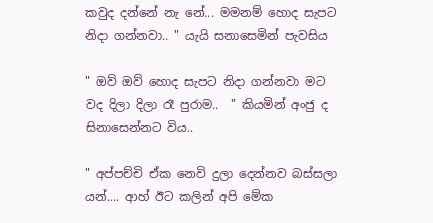කවුද දන්නේ නැ නේ... මමනම් හොද සැපට නිදා ගන්නවා.. " යැයි සනාසෙමින් පැවසිය

" ඔව් ඔව් හොද සැපට නිදා ගන්නවා මට වද දිලා දිලා රෑ පුරාම..  " කියමින් අංජු ද සිනාසෙන්නට විය..

" අප්පච්චි ඒක නෙවි දුලා දෙන්නව බස්සලා යන්.... ආහ් ඊට කලින් අපි මේක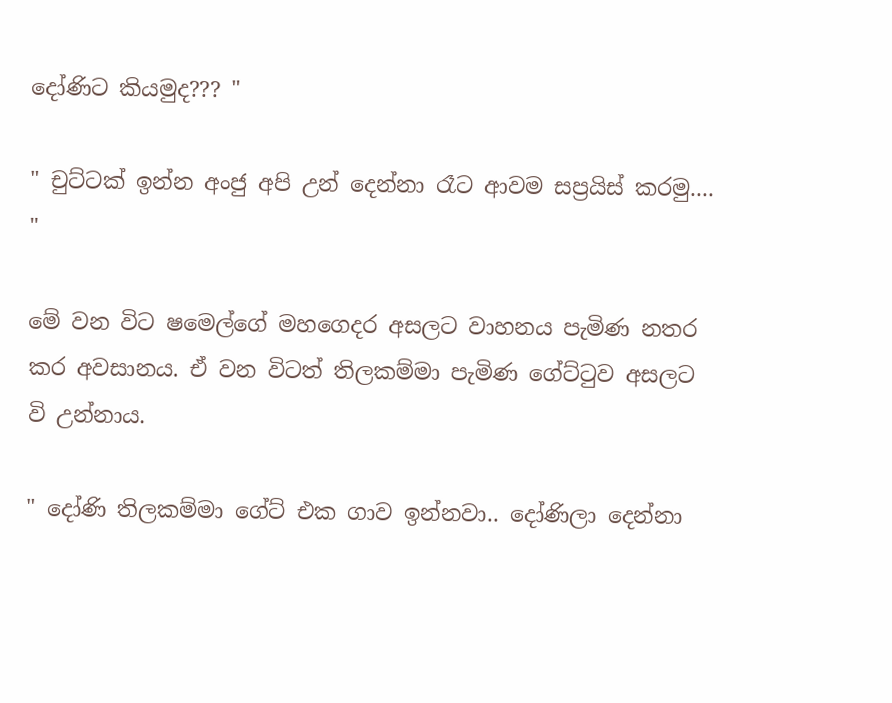දෝණිට කියමුද??? "

" චුට්ටක් ඉන්න අංජු අපි උන් දෙන්නා රෑට ආවම සප්‍රයිස් කරමු.... "

මේ වන විට ෂමෙල්ගේ මහගෙදර අසලට වාහනය පැමිණ නතර කර අවසානය. ඒ වන විටත් තිලකම්මා පැමිණ ගේට්ටුව අසලට වි උන්නාය.

" දෝණි තිලකම්මා ගේට් එක ගාව ඉන්නවා.. දෝණිලා දෙන්නා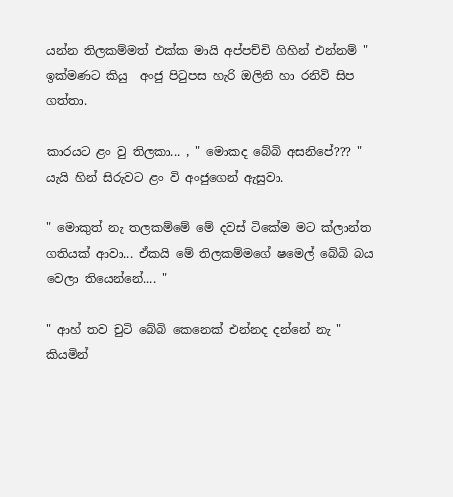යන්න තිලකම්මත් එක්ක මායි අප්පච්චි ගිහින් එන්නම් " ඉක්මණට කියු  අංජු පිටුපස හැරි ඔලිනි හා රනිවි සිප ගත්තා.

කාරයට ළං වු තිලකා... , " මොකද බේබි අසනිපේ??? " යැයි හින් සිරුවට ළං වි අංජුගෙන් ඇසුවා.

" මොකුත් නැ තලකම්මේ මේ දවස් ටිකේම මට ක්ලාන්ත ගතියක් ආවා... ඒකයි මේ තිලකම්මගේ ෂමෙල් බේබි බය වෙලා තියෙන්නේ.... "

" ආහ් තව චුටි බේබි කෙනෙක් එන්නද දන්නේ නැ " කියමින්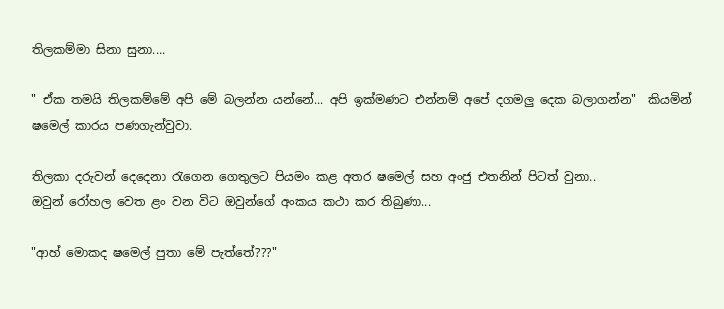තිලකම්මා සිනා සුනා....

" ඒක තමයි තිලකම්මේ අපි මේ බලන්න යන්නේ... අපි ඉක්මණට එන්නම් අපේ දගමලු දෙක බලාගන්න"  කියමින් ෂමෙල් කාරය පණගැන්වුවා.

තිලකා දරුවන් දෙදෙනා රැගෙන ගෙතුලට පියමං කළ අතර ෂමෙල් සහ අංජු එතනින් පිටත් වුනා..
ඔවුන් රෝහල වෙත ළං වන විට ඔවුන්ගේ අංකය කථා කර තිබුණා...

"ආහ් මොකද ෂමෙල් පුතා මේ පැත්තේ???"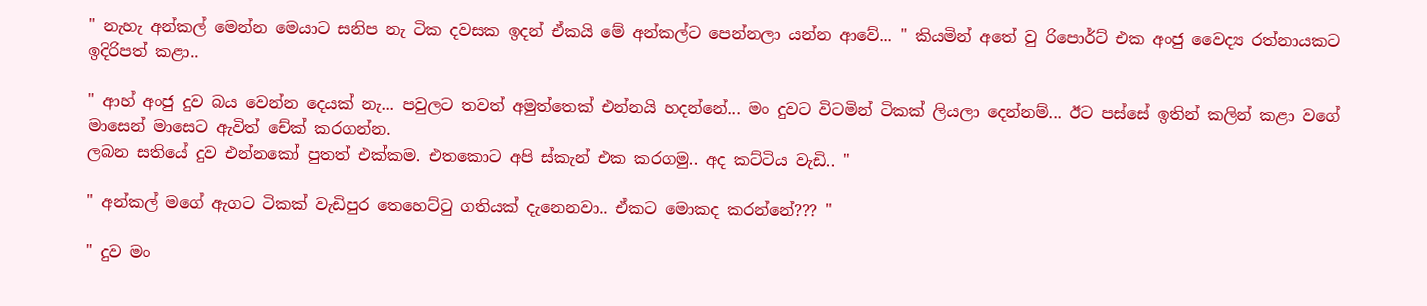" නැහැ අන්කල් මෙන්න මෙයාට සනිප නැ ටික දවසක ඉදන් ඒකයි මේ අන්කල්ට පෙන්නලා යන්න ආවේ... " කියමින් අතේ වු රිපොර්ට් එක අංජු වෛද්‍ය රත්නායකට ඉදිරිපත් කළා..

" ආහ් අංජු දුව බය වෙන්න දෙයක් නැ... පවුලට තවත් අමුත්තෙක් එන්නයි හදන්නේ... මං දුවට විටමින් ටිකක් ලියලා දෙන්නම්... ඊට පස්සේ ඉතින් කලින් කළා වගේ මාසෙන් මාසෙට ඇවිත් චේක් කරගන්න.
ලබන සතියේ දුව එන්නකෝ පුතත් එක්කම. එතකොට අපි ස්කැන් එක කරගමු.. අද කට්ටිය වැඩි.. "

" අන්කල් මගේ ඇගට ටිකක් වැඩිපුර තෙහෙට්ටු ගතියක් දැනෙනවා.. ඒකට මොකද කරන්නේ??? "

" දුව මං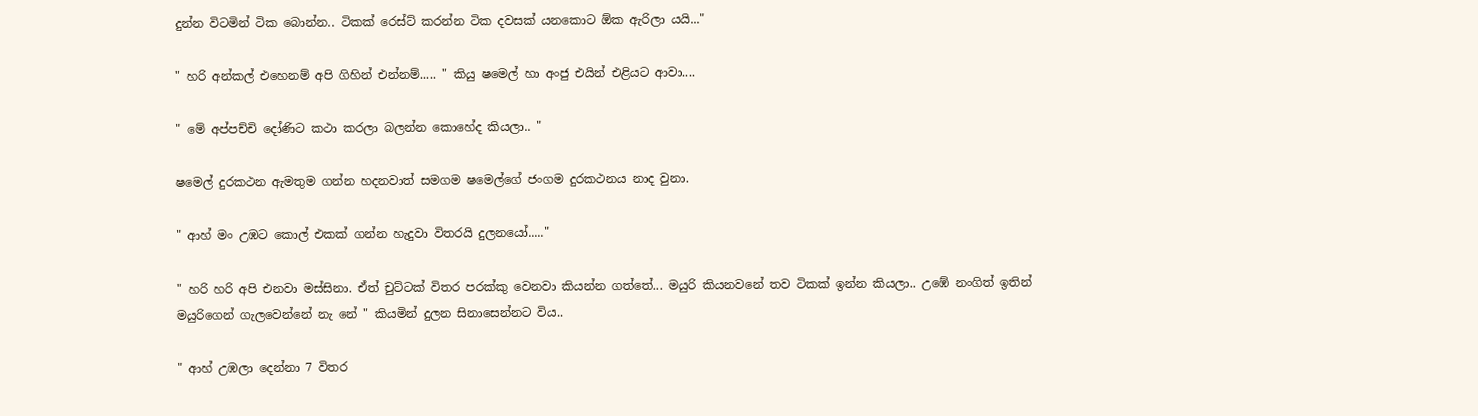දුන්න විටමින් ටික බොන්න.. ටිකක් රෙස්ට් කරන්න ටික දවසක් යනකොට ඕක ඇරිලා යයි..."

" හරි අන්කල් එහෙනම් අපි ගිහින් එන්නම්..... " කියු ෂමෙල් හා අංජු එයින් එළියට ආවා....

" මේ අප්පච්චි දෝණිට කථා කරලා බලන්න කොහේද කියලා.. "

ෂමෙල් දුරකථන ඇමතුම ගන්න හදනවාත් සමගම ෂමෙල්ගේ ජංගම දුරකථනය නාද වුනා.

" ආහ් මං උඹට කොල් එකක් ගන්න හැදුවා විතරයි දුලනයෝ....."

" හරි හරි අපි එනවා මස්සිනා. ඒත් චුට්ටක් විතර පරක්කු වෙනවා කියන්න ගත්තේ... මයුරි කියනවනේ තව ටිකක් ඉන්න කියලා.. උඹේ නංගිත් ඉතින් මයුරිගෙන් ගැලවෙන්නේ නැ නේ " කියමින් දුලන සිනාසෙන්නට විය..

" ආහ් උඹලා දෙන්නා 7 විතර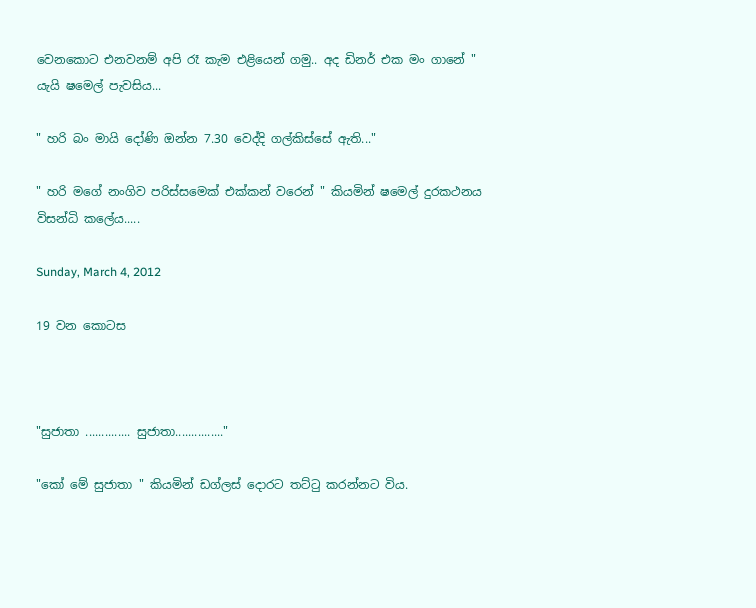වෙනකොට එනවනම් අපි රෑ කැම එළියෙන් ගමු.. අද ඩිනර් එක මං ගානේ " යැයි ෂමෙල් පැවසිය...

" හරි බං මායි දෝණි ඔන්න 7.30 වෙද්දි ගල්කිස්සේ ඇති..."

" හරි මගේ නංගිව පරිස්සමෙක් එක්කන් වරෙන් " කියමින් ෂමෙල් දුරකථනය විසන්ධි කලේය.....

Sunday, March 4, 2012

19 වන කොටස



"සුජාතා .............. සුජාතා..............."

"කෝ මේ සුජාතා " කියමින් ඩග්ලස් දොරට තට්ටු කරන්නට විය.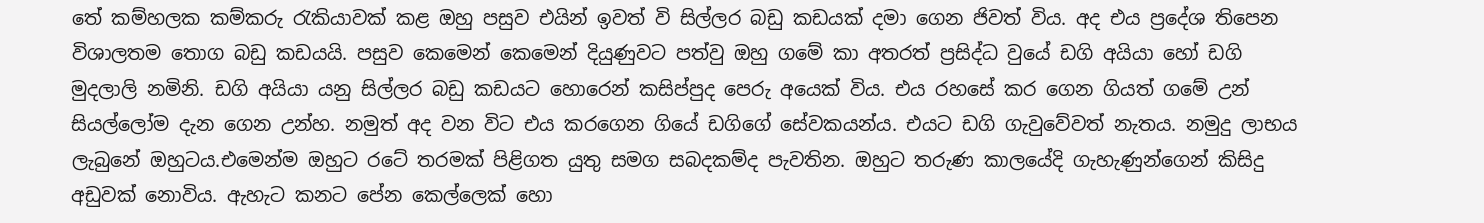තේ කම්හලක කම්කරු රැකියාවක් කළ ඔහු පසුව එයින් ඉවත් වි සිල්ලර බඩු කඩයක් දමා ගෙන ජිවත් විය. අද එය ප්‍රදේශ තිපෙන විශාලතම තොග බඩු කඩයයි. පසුව කෙමෙන් කෙමෙන් දියුණුවට පත්වු ඔහු ගමේ කා අතරත් ප්‍රසිද්ධ වුයේ ඩගි අයියා හෝ ඩගි මුදලාලි නමිනි. ඩගි අයියා යනු සිල්ලර බඩු කඩයට හොරෙන් කසිප්පුද පෙරු අයෙක් විය. එය රහසේ කර ගෙන ගියත් ගමේ උන් සියල්ලෝම දැන ගෙන උන්හ. නමුත් අද වන විට එය කරගෙන ගියේ ඩගිගේ සේවකයන්ය. එයට ඩගි ගැවුවේවත් නැතය. නමුදු ලාභය ලැබුනේ ඔහුටය.එමෙන්ම ඔහුට රටේ තරමක් පිළිගත යුතු සමග සබදකම්ද පැවතින. ඔහුට තරුණ කාලයේදි ගැහැණුන්ගෙන් කිසිදු අඩුවක් නොවිය. ඇහැට කනට පේන කෙල්ලෙක් හො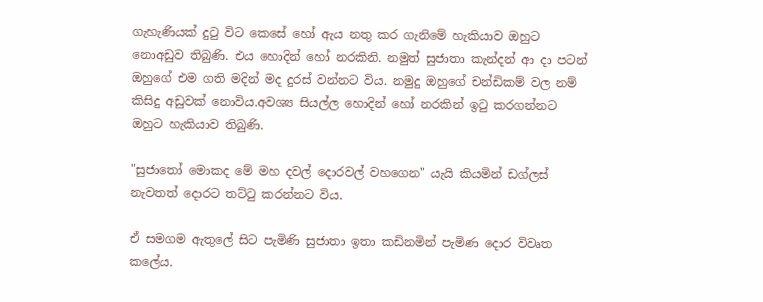ගැහැණියක් දුටු විට කෙසේ හෝ ඇය නතු කර ගැනිමේ හැකියාව ඔහුට නොඅඩුව තිබුණි. එය හොදින් හෝ නරකිනි. නමුත් සුජාතා කැන්දන් ආ දා පටන් ඔහුගේ එම ගති මදින් මද දුරස් වන්නට විය. නමුදු ඔහුගේ චන්ඩිකම් වල නම් කිසිදු අඩුවක් නොවිය.අවශ්‍ය සියල්ල හොදින් හෝ නරකින් ඉටු කරගන්නට ඔහුට හැකියාව තිබුණි.

"සුජාතෝ මොකද මේ මහ දවල් දොරවල් වහගෙන" යැයි කියමින් ඩග්ලස් නැවතත් දොරට තට්ටු කරන්නට විය.

ඒ සමගම ඇතුලේ සිට පැමිණි සුජාතා ඉතා කඩිනමින් පැමිණ දොර විවෘත කලේය.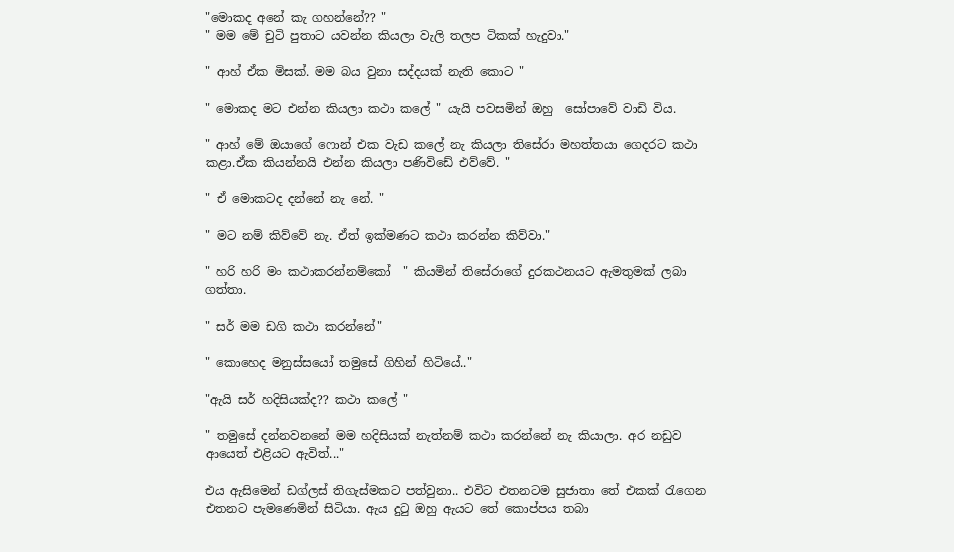"මො‍කද අනේ කැ ගහන්නේ?? "
" මම මේ චුටි පුතාට යවන්න කියලා වැලි තලප ටිකක් හැදුවා."

" ආහ් ඒක මිසක්. මම බය වුනා සද්දයක් නැති කොට "

" මොකද මට එන්න කියලා කථා කලේ " යැයි පවසමින් ඔහු  සෝපාවේ වාඩි විය.

" ආහ් මේ ඔයාගේ ෆොන් එක වැඩ කලේ නැ කියලා තිසේරා මහත්තයා ගෙදරට කථා කළා.ඒක කියන්නයි එන්න කියලා පණිවිඩේ එව්වේ. "

" ඒ මොකටද දන්නේ නැ නේ. "

" මට නම් කිව්වේ නැ. ඒත් ඉක්මණට කථා කරන්න කිව්වා."

" හරි හරි මං කථාකරන්නම්කෝ  " කියමින් තිසේරාගේ දුරකථනයට ඇමතුමක් ලබා ගත්තා.

" සර් මම ඩගි කථා කරන්නේ"

" කොහෙද මනුස්සයෝ තමුසේ ගිහින් හිටියේ.."

"ඇයි සර් හදිසියක්ද?? කථා කලේ "

" තමුසේ දන්නවනනේ මම හදිසියක් නැත්නම් කථා කරන්නේ නැ කියාලා. අර නඩුව ආයෙත් එළියට ඇවිත්..."

එය ඇසිමෙන් ඩග්ලස් තිගැස්මකට පත්වුනා.. එවිට එතනටම සුජාතා තේ එකක් රැගෙන එතනට පැමණෙමින් සිටියා. ඇය දුටු ඔහු ඇයට තේ කොප්පය තබා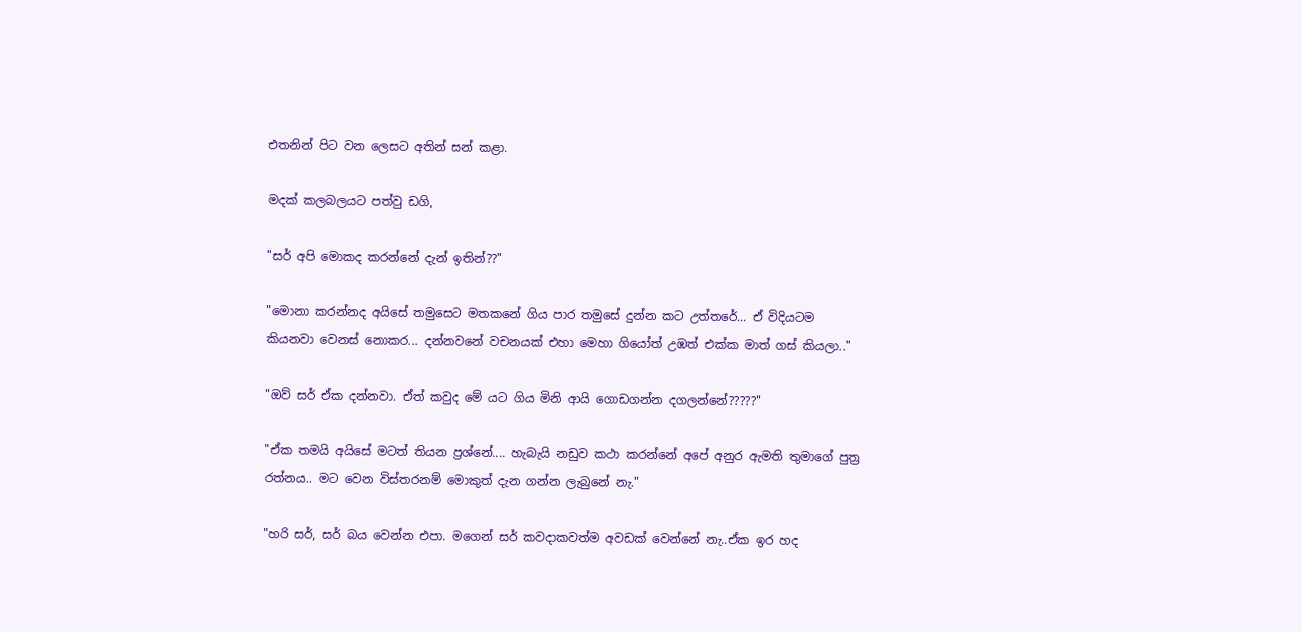එතනින් පිට වන ලෙසට අතින් සන් කළා.

මදක් කලබලයට පත්වු ඩගි,

"සර් අපි මොකද කරන්නේ දැන් ඉතින්??"

"මොනා කරන්නද අයිසේ තමුසෙට මතකනේ ගිය පාර තමුසේ දුන්න කට උත්තරේ... ඒ විදියටම කියනවා වෙනස් නොකර... දන්නවනේ වචනයක් එහා මෙහා ගියෝත් උඹත් එක්ක මාත් ගස් කියලා.."

"ඔව් සර් ඒක දන්නවා. ඒත් කවුද මේ යට ගිය මිනි ආයි ගොඩගන්න දගලන්නේ?????"

"ඒක තමයි අයිසේ මටත් තියන ප්‍රශ්නේ.... හැබැයි නඩුව කථා කරන්නේ අපේ අනුර ඇමති තුමාගේ පුත්‍ර රත්නය.. මට වෙන විස්තරනම් මොකුත් දැන ගන්න ලැබුනේ නැ."

"හරි සර්, සර් බය වෙන්න එපා. මගෙන් සර් කවදාකවත්ම අවඩක් වෙන්නේ නැ..ඒක ඉර හද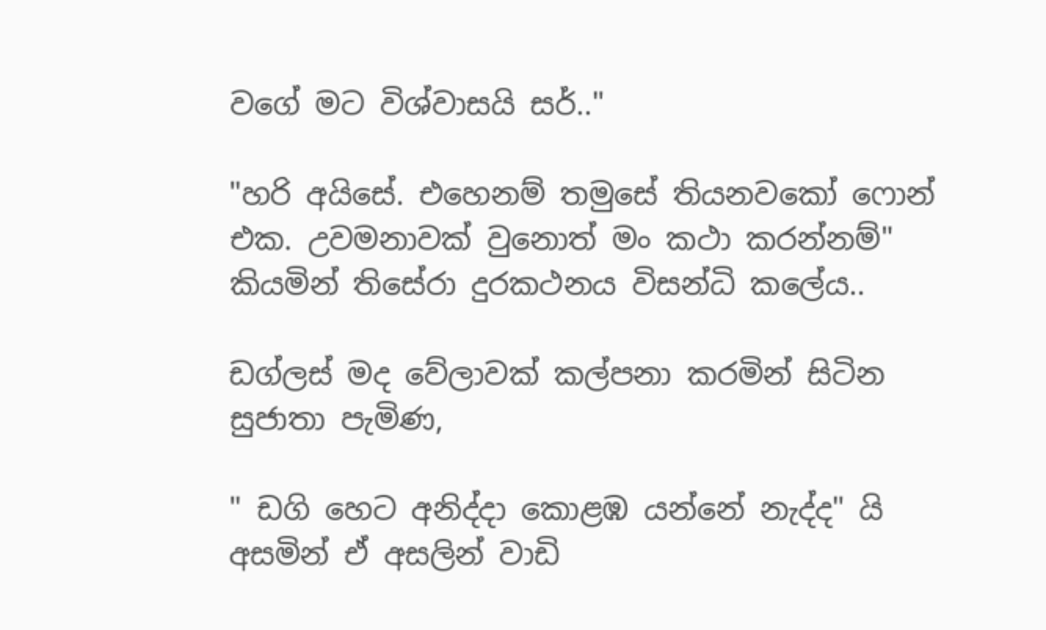වගේ මට විශ්වාසයි සර්.."

"හරි අයිසේ. එහෙනම් තමුසේ තියනවකෝ ෆොන් එක. උවමනාවක් වුනොත් මං කථා කරන්නම්"  කියමින් තිසේරා දුරකථනය විසන්ධි කලේය..

ඩග්ලස් මද වේලාවක් කල්පනා කරමින් සිටින සුජාතා පැමිණ,

" ඩගි හෙට අනිද්දා කොළඹ යන්නේ නැද්ද" යි අසමින් ඒ අසලින් වාඩි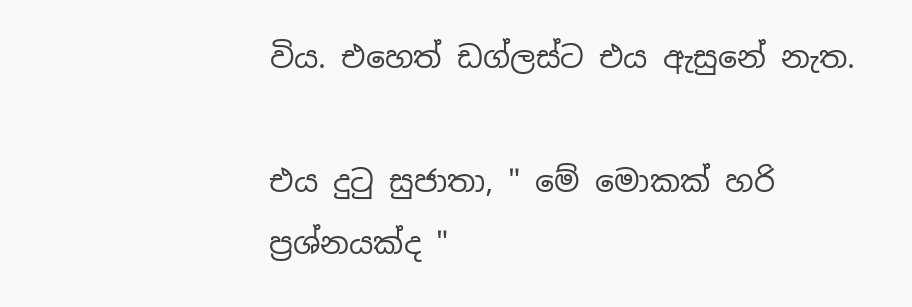විය. එහෙත් ඩග්ලස්ට එය ඇසු‍නේ නැත.

එය දුටු සුජාතා, " මේ මොකක් හරි ප්‍රශ්නයක්ද "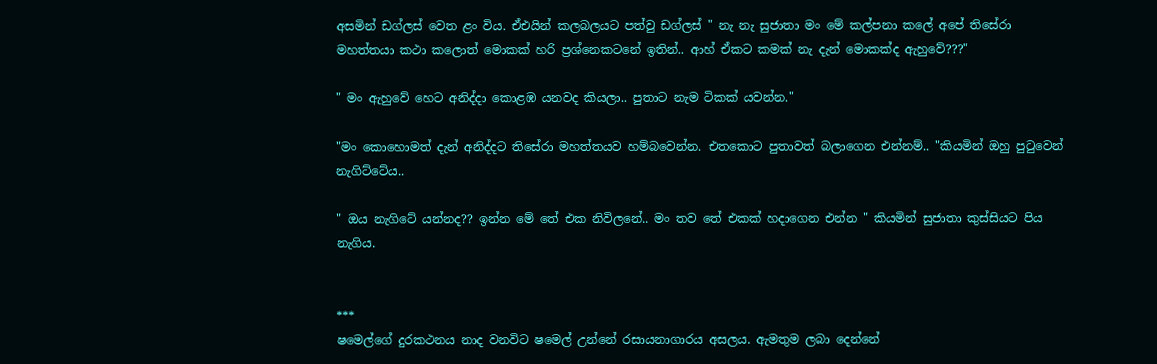අසමින් ඩග්ලස් වෙත ළං විය. ඒඑයින් කලබලයට පත්වු ඩග්ලස් " නැ නැ සුජාතා මං මේ කල්පනා කලේ අපේ තිසේරා මහත්තයා කථා කලොත් මොකක් හරි ප්‍රශ්නෙකටනේ ඉතින්.. ආහ් ඒකට කමක් නැ දැන් මොකක්ද ඇහුවේ???"

" මං ඇහුවේ හෙට අනිද්දා කොළඹ යනවද කියලා.. පුතාට නැම ටිකක් යවන්න."

"මං කොහොමත් දැන් අනිද්දට තිසේරා මහත්තයව හම්බවෙන්න. එතකොට පුතාවත් බලාගෙන එන්නම්.. "කියමින් ඔහු පුටුවෙන් නැගිට්ටේය..

" ඔය නැගිටේ යන්නද?? ඉන්න මේ තේ එක නිවිලනේ.. මං තව තේ එකක් හදාගෙන එන්න " කියමින් සුජාතා කුස්සියට පිය නැගිය.


***
ෂමෙල්ගේ දුරකථනය නාද වනවිට ෂමෙල් උන්නේ රසායනාගාරය අසලය. ඇමතුම ලබා දෙන්නේ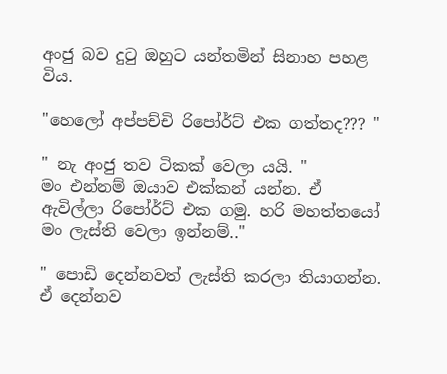අංජු බව දුටු ඔහුට යන්තමින් සිනාහ පහළ විය.

"හෙලෝ අප්පච්චි රිපෝර්ට් එක ගත්තද??? "

" නැ අංජු තව ටිකක් වෙලා යයි. "
මං එන්නම් ඔයාව එක්කන් යන්න. ඒ ඇවිල්ලා රිපෝර්ට් එක ගමු. හරි මහත්තයෝ මං ලැස්ති වෙලා ඉන්නම්.."

" පොඩි දෙන්නවත් ලැස්ති කරලා තියාගන්න. ඒ දෙන්නව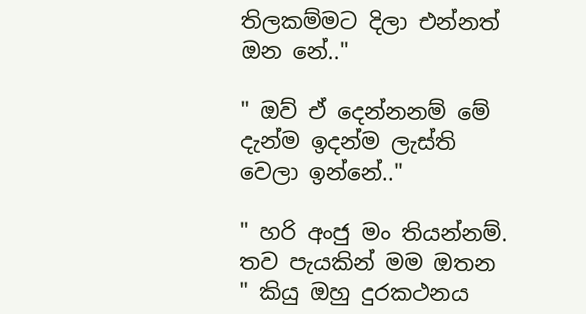තිලකම්මට දිලා එන්නත් ඔන නේ.."

" ඔව් ඒ දෙන්නනම් ‍මේ දැන්ම ඉදන්ම ලැස්ති වෙලා ඉන්නේ.."

" හරි අංජු මං තියන්නම්. තව පැයකින් මම ඔතන " කියු ඔහු දුරකථනය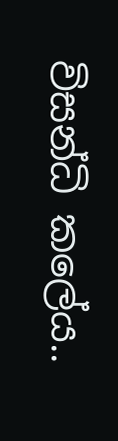විසන්ධි කලේය..